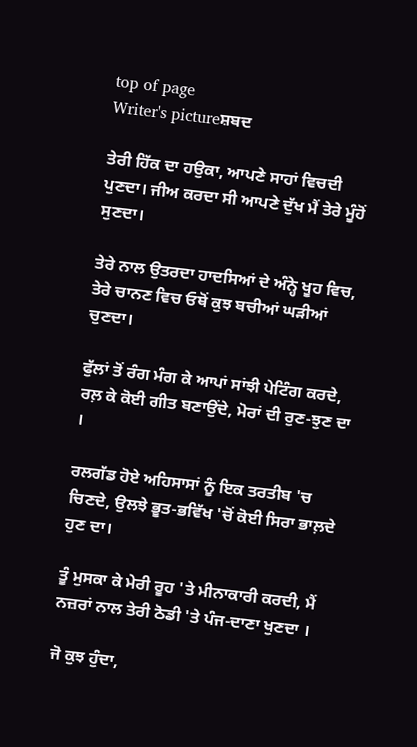top of page
Writer's pictureਸ਼ਬਦ

ਤੇਰੀ ਹਿੱਕ ਦਾ ਹਉਕਾ, ਆਪਣੇ ਸਾਹਾਂ ਵਿਚਦੀ ਪੁਣਦਾ। ਜੀਅ ਕਰਦਾ ਸੀ ਆਪਣੇ ਦੁੱਖ ਮੈਂ ਤੇਰੇ ਮੂੰਹੋਂ ਸੁਣਦਾ।

ਤੇਰੇ ਨਾਲ ਉਤਰਦਾ ਹਾਦਸਿਆਂ ਦੇ ਅੰਨ੍ਹੇ ਖੂਹ ਵਿਚ, ਤੇਰੇ ਚਾਨਣ ਵਿਚ ਓਥੋਂ ਕੁਝ ਬਚੀਆਂ ਘੜੀਆਂ ਚੁਣਦਾ।

ਫੁੱਲਾਂ ਤੋਂ ਰੰਗ ਮੰਗ ਕੇ ਆਪਾਂ ਸਾਂਝੀ ਪੇਟਿੰਗ ਕਰਦੇ, ਰਲ਼ ਕੇ ਕੋਈ ਗੀਤ ਬਣਾਉਂਦੇ, ਮੋਰਾਂ ਦੀ ਰੁਣ-ਝੁਣ ਦਾ ।

ਰਲਗੱਡ ਹੋਏ ਅਹਿਸਾਸਾਂ ਨੂੰ ਇਕ ਤਰਤੀਬ 'ਚ ਚਿਣਦੇ, ਉਲਝੇ ਭੂਤ-ਭਵਿੱਖ 'ਚੋਂ ਕੋਈ ਸਿਰਾ ਭਾਲ਼ਦੇ ਹੁਣ ਦਾ।

ਤੂੰ ਮੁਸਕਾ ਕੇ ਮੇਰੀ ਰੂਹ 'ਤੇ ਮੀਨਾਕਾਰੀ ਕਰਦੀ, ਮੈਂ ਨਜ਼ਰਾਂ ਨਾਲ ਤੇਰੀ ਠੋਡੀ 'ਤੇ ਪੰਜ-ਦਾਣਾ ਖੁਣਦਾ ।

ਜੋ ਕੁਝ ਹੁੰਦਾ,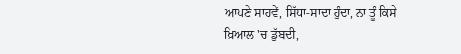ਆਪਣੇ ਸਾਹਵੇਂ, ਸਿੱਧਾ-ਸਾਦਾ ਹੁੰਦਾ, ਨਾ ਤੂੰ ਕਿਸੇ ਖ਼ਿਆਲ 'ਚ ਡੁੱਬਦੀ,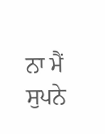ਨਾ ਮੈਂ ਸੁਪਨੇ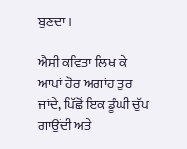ਬੁਣਦਾ ।

ਐਸੀ ਕਵਿਤਾ ਲਿਖ ਕੇ ਆਪਾਂ ਹੋਰ ਅਗਾਂਹ ਤੁਰ ਜਾਂਦੇ, ਪਿੱਛੋਂ ਇਕ ਡੂੰਘੀ ਚੁੱਪ ਗਾਉਂਦੀ ਅਤੇ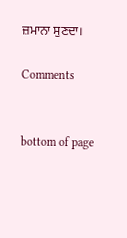ਜ਼ਮਾਨਾ ਸੁਣਦਾ।

Comments


bottom of page